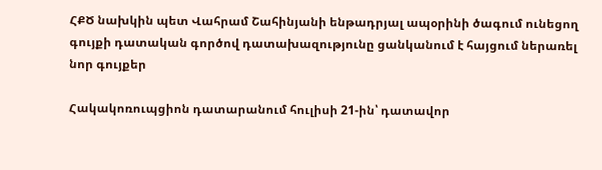ՀՔԾ նախկին պետ Վահրամ Շահինյանի ենթադրյալ ապօրինի ծագում ունեցող գույքի դատական գործով դատախազությունը ցանկանում է հայցում ներառել նոր գույքեր

Հակակոռուպցիոն դատարանում հուլիսի 21-ին՝ դատավոր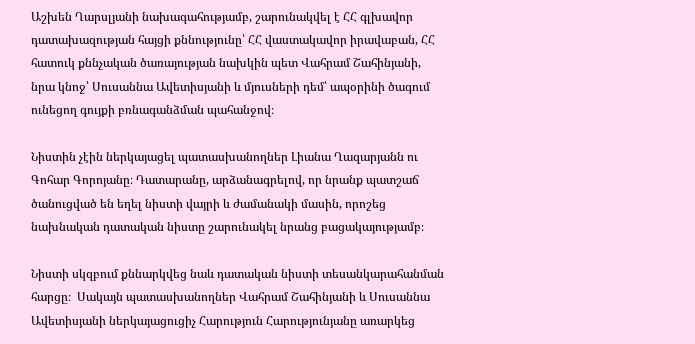Աշխեն Ղարսլյանի նախագահությամբ, շարունակվել է ՀՀ գլխավոր դատախազության հայցի քննությունը՝ ՀՀ վաստակավոր իրավաբան, ՀՀ հատուկ քննչական ծառայության նախկին պետ Վահրամ Շահինյանի, նրա կնոջ՝ Սուսաննա Ավետիսյանի և մյուսների դեմ՝ ապօրինի ծագում ունեցող գույքի բռնագանձման պահանջով։

Նիստին չէին ներկայացել պատասխանողներ Լիանա Ղազարյանն ու Գոհար Գորոյանը։ Դատարանը, արձանագրելով, որ նրանք պատշաճ ծանուցված են եղել նիստի վայրի և ժամանակի մասին, որոշեց նախնական դատական նիստը շարունակել նրանց բացակայությամբ։

Նիստի սկզբում քննարկվեց նաև դատական նիստի տեսանկարահանման հարցը։  Սակայն պատասխանողներ Վահրամ Շահինյանի և Սուսաննա Ավետիսյանի ներկայացուցիչ Հարություն Հարությունյանը առարկեց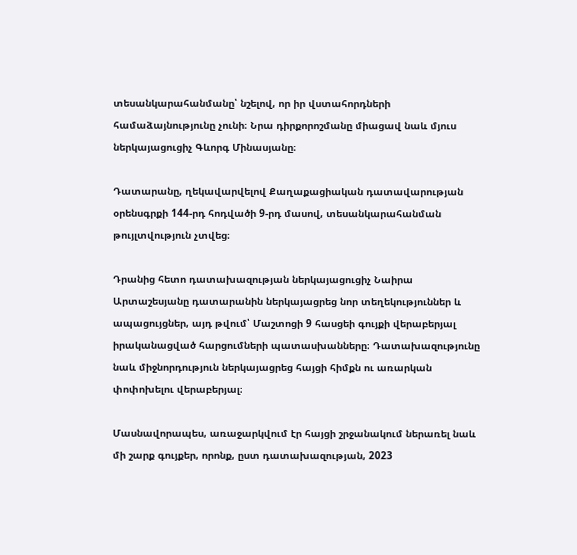տեսանկարահանմանը՝ նշելով, որ իր վստահորդների համաձայնությունը չունի։ Նրա դիրքորոշմանը միացավ նաև մյուս ներկայացուցիչ Գևորգ Մինասյանը։

Դատարանը, ղեկավարվելով Քաղաքացիական դատավարության օրենսգրքի 144-րդ հոդվածի 9-րդ մասով, տեսանկարահանման թույլտվություն չտվեց։

Դրանից հետո դատախազության ներկայացուցիչ Նաիրա Արտաշեսյանը դատարանին ներկայացրեց նոր տեղեկություններ և ապացույցներ, այդ թվում՝ Մաշտոցի 9 հասցեի գույքի վերաբերյալ իրականացված հարցումների պատասխանները։ Դատախազությունը նաև միջնորդություն ներկայացրեց հայցի հիմքն ու առարկան փոփոխելու վերաբերյալ։

Մասնավորապես, առաջարկվում էր հայցի շրջանակում ներառել նաև մի շարք գույքեր, որոնք, ըստ դատախազության, 2023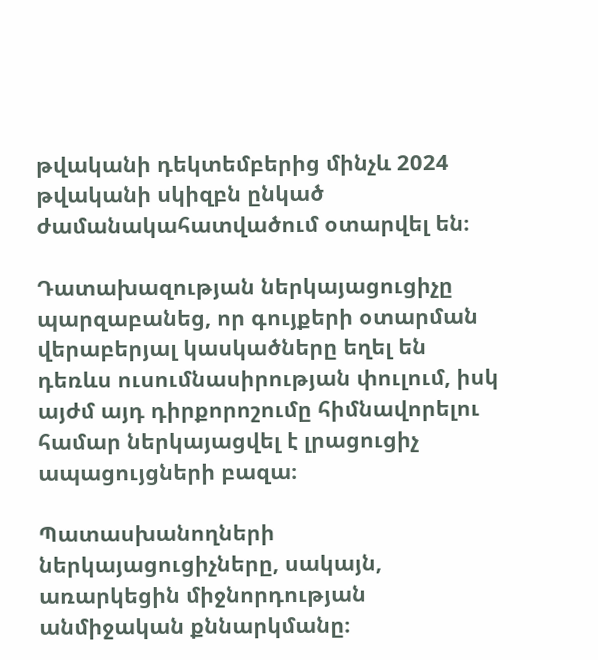թվականի դեկտեմբերից մինչև 2024 թվականի սկիզբն ընկած ժամանակահատվածում օտարվել են։

Դատախազության ներկայացուցիչը պարզաբանեց, որ գույքերի օտարման վերաբերյալ կասկածները եղել են դեռևս ուսումնասիրության փուլում, իսկ այժմ այդ դիրքորոշումը հիմնավորելու համար ներկայացվել է լրացուցիչ ապացույցների բազա։

Պատասխանողների ներկայացուցիչները, սակայն, առարկեցին միջնորդության անմիջական քննարկմանը։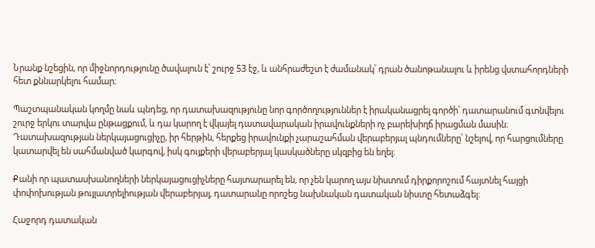Նրանք նշեցին, որ միջնորդությունը ծավալուն է՝ շուրջ 53 էջ, և անհրաժեշտ է ժամանակ՝ դրան ծանոթանալու և իրենց վստահորդների հետ քննարկելու համար։

Պաշտպանական կողմը նաև պնդեց, որ դատախազությունը նոր գործողություններ է իրականացրել գործի՝ դատարանում գտնվելու շուրջ երկու տարվա ընթացքում, և դա կարող է վկայել դատավարական իրավունքների ոչ բարեխիղճ իրացման մասին։ Դատախազության ներկայացուցիչը, իր հերթին, հերքեց իրավունքի չարաշահման վերաբերյալ պնդումները՝ նշելով, որ հարցումները կատարվել են սահմանված կարգով, իսկ գույքերի վերաբերյալ կասկածները սկզբից են եղել։

Քանի որ պատասխանողների ներկայացուցիչները հայտարարել են, որ չեն կարող այս նիստում դիրքորոշում հայտնել հայցի փոփոխության թույլատրելիության վերաբերյալ, դատարանը որոշեց նախնական դատական նիստը հետաձգել։

Հաջորդ դատական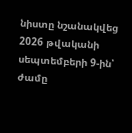նիստը նշանակվեց 2026 թվականի սեպտեմբերի 9-ին՝ ժամը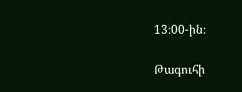13։00-ին։

Թագուհի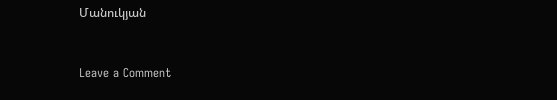Մանուկյան



Leave a Comment